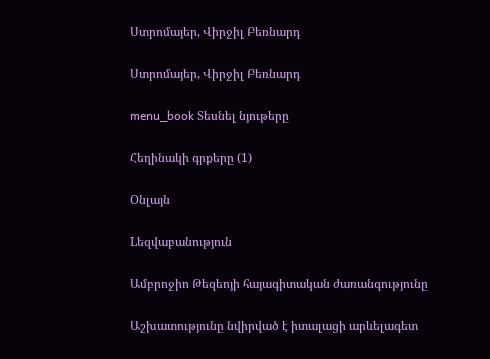Ստրոմայեր, Վիրջիլ Բեռնարդ

Ստրոմայեր, Վիրջիլ Բեռնարդ

menu_book Տեսնել նյութերը

Հեղինակի գրքերը (1)

Օնլայն

Lեզվաբանություն

Ամբրոջիո Թեզեոյի հայագիտական ժառանգությունը

Աշխատությունը նվիրված է իտալացի արևելագետ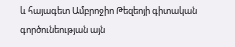և հայագետ Ամբրոջիո Թեզեոյի գիտական գործունեության այն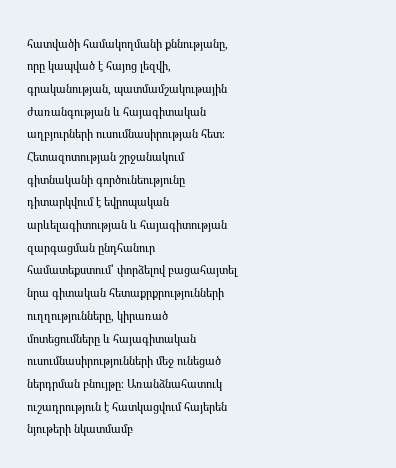հատվածի համակողմանի քննությանը, որը կապված է հայոց լեզվի, գրականության, պատմամշակութային ժառանգության և հայագիտական աղբյուրների ուսումնասիրության հետ։ Հետազոտության շրջանակում գիտնականի գործունեությունը դիտարկվում է եվրոպական արևելագիտության և հայագիտության զարգացման ընդհանուր համատեքստում՝ փորձելով բացահայտել նրա գիտական հետաքրքրությունների ուղղությունները, կիրառած մոտեցումները և հայագիտական ուսումնասիրությունների մեջ ունեցած ներդրման բնույթը։ Առանձնահատուկ ուշադրություն է հատկացվում հայերեն նյութերի նկատմամբ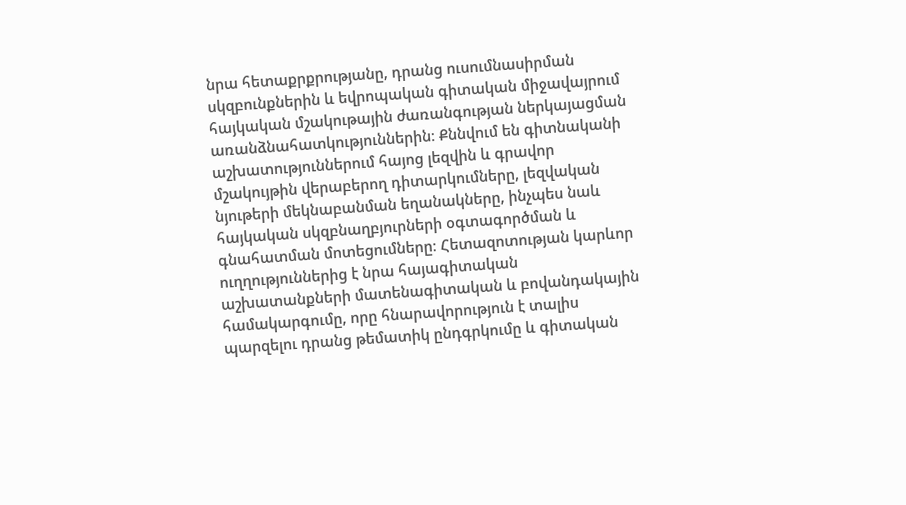նրա հետաքրքրությանը, դրանց ուսումնասիրման սկզբունքներին և եվրոպական գիտական միջավայրում հայկական մշակութային ժառանգության ներկայացման առանձնահատկություններին։ Քննվում են գիտնականի աշխատություններում հայոց լեզվին և գրավոր մշակույթին վերաբերող դիտարկումները, լեզվական նյութերի մեկնաբանման եղանակները, ինչպես նաև հայկական սկզբնաղբյուրների օգտագործման և գնահատման մոտեցումները։ Հետազոտության կարևոր ուղղություններից է նրա հայագիտական աշխատանքների մատենագիտական և բովանդակային համակարգումը, որը հնարավորություն է տալիս պարզելու դրանց թեմատիկ ընդգրկումը և գիտական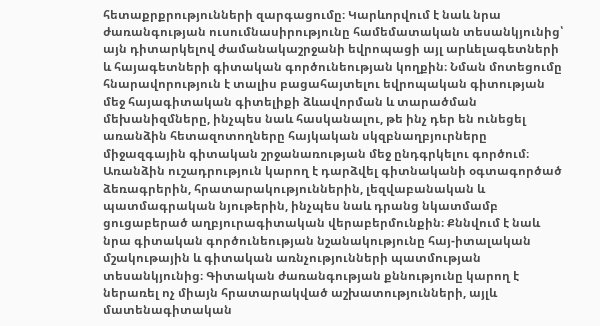հետաքրքրությունների զարգացումը։ Կարևորվում է նաև նրա ժառանգության ուսումնասիրությունը համեմատական տեսանկյունից՝ այն դիտարկելով ժամանակաշրջանի եվրոպացի այլ արևելագետների և հայագետների գիտական գործունեության կողքին։ Նման մոտեցումը հնարավորություն է տալիս բացահայտելու եվրոպական գիտության մեջ հայագիտական գիտելիքի ձևավորման և տարածման մեխանիզմները, ինչպես նաև հասկանալու, թե ինչ դեր են ունեցել առանձին հետազոտողները հայկական սկզբնաղբյուրները միջազգային գիտական շրջանառության մեջ ընդգրկելու գործում։ Առանձին ուշադրություն կարող է դարձվել գիտնականի օգտագործած ձեռագրերին, հրատարակություններին, լեզվաբանական և պատմագրական նյութերին, ինչպես նաև դրանց նկատմամբ ցուցաբերած աղբյուրագիտական վերաբերմունքին։ Քննվում է նաև նրա գիտական գործունեության նշանակությունը հայ-իտալական մշակութային և գիտական առնչությունների պատմության տեսանկյունից։ Գիտական ժառանգության քննությունը կարող է ներառել ոչ միայն հրատարակված աշխատությունների, այլև մատենագիտական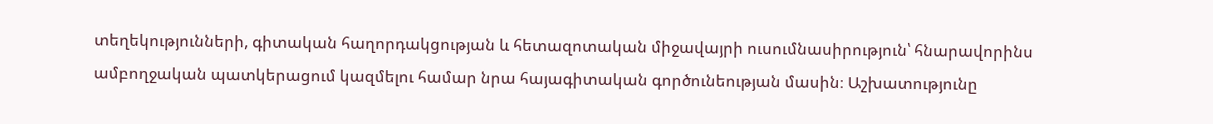տեղեկությունների, գիտական հաղորդակցության և հետազոտական միջավայրի ուսումնասիրություն՝ հնարավորինս ամբողջական պատկերացում կազմելու համար նրա հայագիտական գործունեության մասին։ Աշխատությունը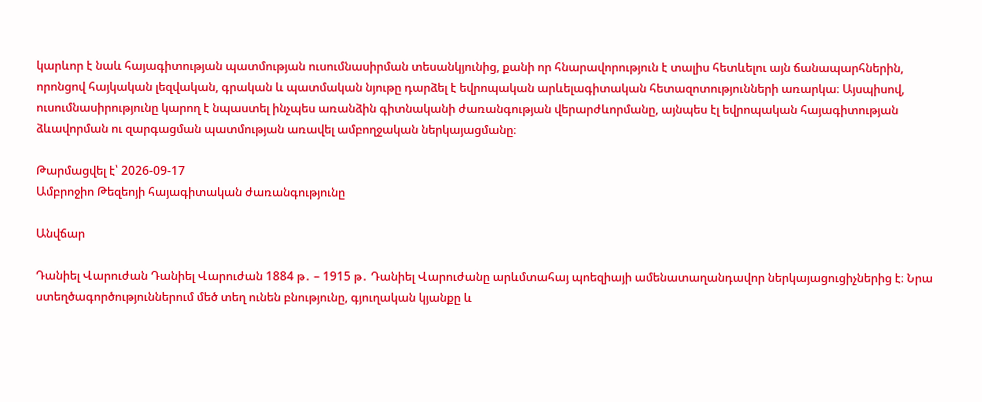կարևոր է նաև հայագիտության պատմության ուսումնասիրման տեսանկյունից, քանի որ հնարավորություն է տալիս հետևելու այն ճանապարհներին, որոնցով հայկական լեզվական, գրական և պատմական նյութը դարձել է եվրոպական արևելագիտական հետազոտությունների առարկա։ Այսպիսով, ուսումնասիրությունը կարող է նպաստել ինչպես առանձին գիտնականի ժառանգության վերարժևորմանը, այնպես էլ եվրոպական հայագիտության ձևավորման ու զարգացման պատմության առավել ամբողջական ներկայացմանը։

Թարմացվել է՝ 2026-09-17
Ամբրոջիո Թեզեոյի հայագիտական ժառանգությունը

Անվճար

Դանիել Վարուժան Դանիել Վարուժան 1884 թ․ – 1915 թ․ Դանիել Վարուժանը արևմտահայ պոեզիայի ամենատաղանդավոր ներկայացուցիչներից է։ Նրա ստեղծագործություններում մեծ տեղ ունեն բնությունը, գյուղական կյանքը և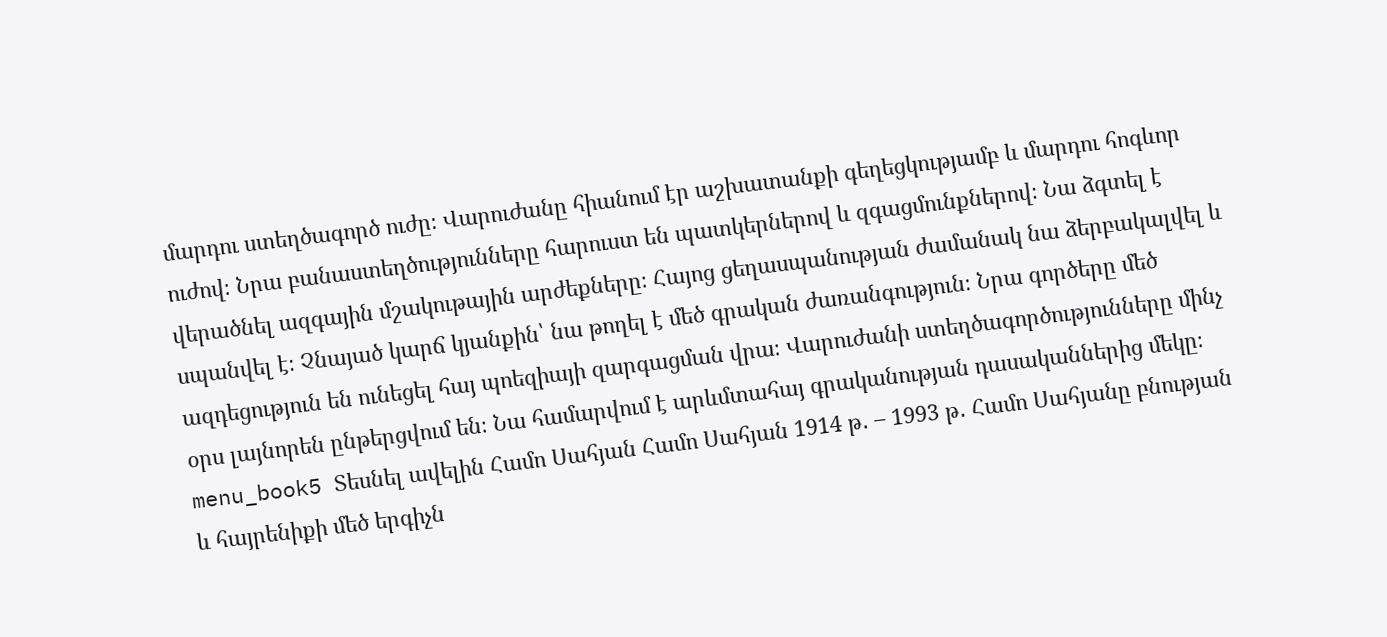մարդու ստեղծագործ ուժը։ Վարուժանը հիանում էր աշխատանքի գեղեցկությամբ և մարդու հոգևոր ուժով։ Նրա բանաստեղծությունները հարուստ են պատկերներով և զգացմունքներով։ Նա ձգտել է վերածնել ազգային մշակութային արժեքները։ Հայոց ցեղասպանության ժամանակ նա ձերբակալվել և սպանվել է։ Չնայած կարճ կյանքին՝ նա թողել է մեծ գրական ժառանգություն։ Նրա գործերը մեծ ազդեցություն են ունեցել հայ պոեզիայի զարգացման վրա։ Վարուժանի ստեղծագործությունները մինչ օրս լայնորեն ընթերցվում են։ Նա համարվում է արևմտահայ գրականության դասականներից մեկը։ menu_book5 Տեսնել ավելին Համո Սահյան Համո Սահյան 1914 թ․ – 1993 թ․ Համո Սահյանը բնության և հայրենիքի մեծ երգիչն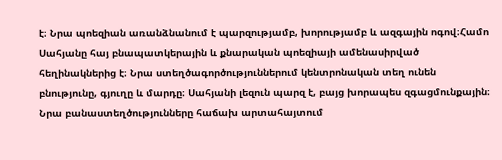է։ Նրա պոեզիան առանձնանում է պարզությամբ, խորությամբ և ազգային ոգով։Համո Սահյանը հայ բնապատկերային և քնարական պոեզիայի ամենասիրված հեղինակներից է։ Նրա ստեղծագործություններում կենտրոնական տեղ ունեն բնությունը, գյուղը և մարդը։ Սահյանի լեզուն պարզ է, բայց խորապես զգացմունքային։ Նրա բանաստեղծությունները հաճախ արտահայտում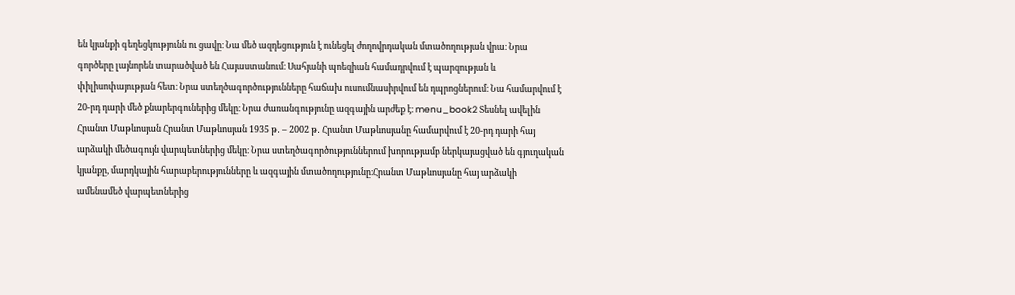են կյանքի գեղեցկությունն ու ցավը։ Նա մեծ ազդեցություն է ունեցել ժողովրդական մտածողության վրա։ Նրա գործերը լայնորեն տարածված են Հայաստանում։ Սահյանի պոեզիան համադրվում է պարզության և փիլիսոփայության հետ։ Նրա ստեղծագործությունները հաճախ ուսումնասիրվում են դպրոցներում։ Նա համարվում է 20-րդ դարի մեծ քնարերգուներից մեկը։ Նրա ժառանգությունը ազգային արժեք է։ menu_book2 Տեսնել ավելին Հրանտ Մաթևոսյան Հրանտ Մաթևոսյան 1935 թ․ – 2002 թ․ Հրանտ Մաթևոսյանը համարվում է 20-րդ դարի հայ արձակի մեծագույն վարպետներից մեկը։ Նրա ստեղծագործություններում խորությամբ ներկայացված են գյուղական կյանքը, մարդկային հարաբերությունները և ազգային մտածողությունը։Հրանտ Մաթևոսյանը հայ արձակի ամենամեծ վարպետներից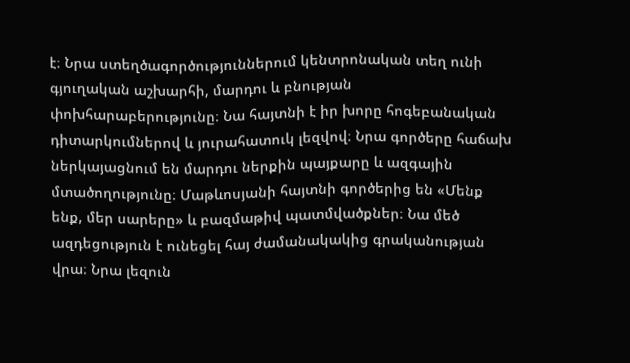է։ Նրա ստեղծագործություններում կենտրոնական տեղ ունի գյուղական աշխարհի, մարդու և բնության փոխհարաբերությունը։ Նա հայտնի է իր խորը հոգեբանական դիտարկումներով և յուրահատուկ լեզվով։ Նրա գործերը հաճախ ներկայացնում են մարդու ներքին պայքարը և ազգային մտածողությունը։ Մաթևոսյանի հայտնի գործերից են «Մենք ենք, մեր սարերը» և բազմաթիվ պատմվածքներ։ Նա մեծ ազդեցություն է ունեցել հայ ժամանակակից գրականության վրա։ Նրա լեզուն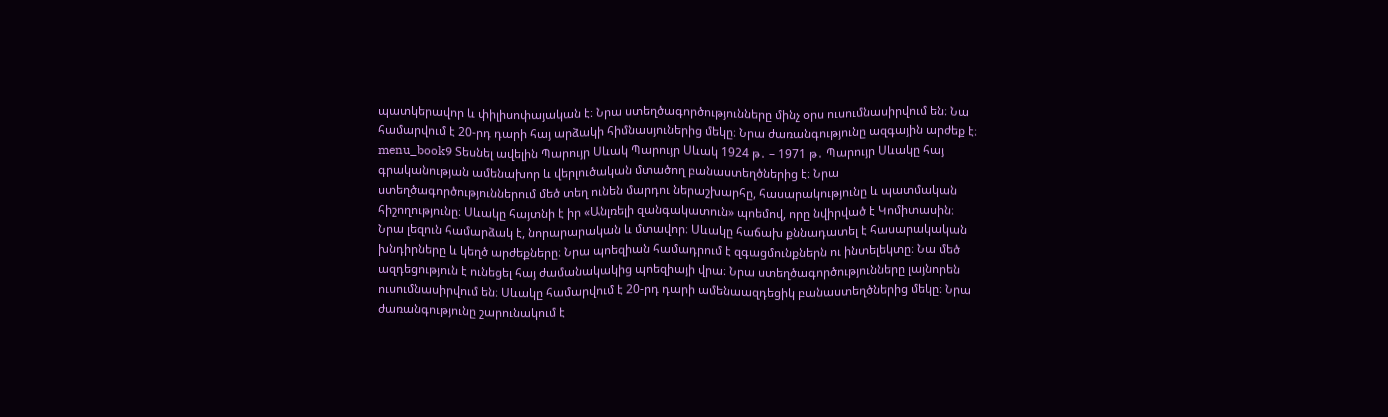պատկերավոր և փիլիսոփայական է։ Նրա ստեղծագործությունները մինչ օրս ուսումնասիրվում են։ Նա համարվում է 20-րդ դարի հայ արձակի հիմնասյուներից մեկը։ Նրա ժառանգությունը ազգային արժեք է։ menu_book9 Տեսնել ավելին Պարույր Սևակ Պարույր Սևակ 1924 թ․ – 1971 թ․ Պարույր Սևակը հայ գրականության ամենախոր և վերլուծական մտածող բանաստեղծներից է։ Նրա ստեղծագործություններում մեծ տեղ ունեն մարդու ներաշխարհը, հասարակությունը և պատմական հիշողությունը։ Սևակը հայտնի է իր «Անլռելի զանգակատուն» պոեմով, որը նվիրված է Կոմիտասին։ Նրա լեզուն համարձակ է, նորարարական և մտավոր։ Սևակը հաճախ քննադատել է հասարակական խնդիրները և կեղծ արժեքները։ Նրա պոեզիան համադրում է զգացմունքներն ու ինտելեկտը։ Նա մեծ ազդեցություն է ունեցել հայ ժամանակակից պոեզիայի վրա։ Նրա ստեղծագործությունները լայնորեն ուսումնասիրվում են։ Սևակը համարվում է 20-րդ դարի ամենաազդեցիկ բանաստեղծներից մեկը։ Նրա ժառանգությունը շարունակում է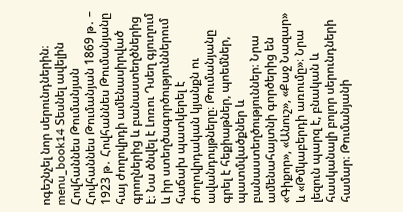ոգեշնչել նոր սերունդներին։ menu_book14 Տեսնել ավելին Հովհաննես Թումանյան Հովհաննես Թումանյան 1869 թ․ – 1923 թ․ Հովհաննես Թումանյանը հայ ժողովրդի ամենասիրված գրողներից և բանաստեղծներից է։ Նա ծնվել է Լոռու Դսեղ գյուղում և իր ստեղծագործություններում հաճախ պատկերել է ժողովրդական կյանքն ու ավանդույթները։ Թումանյանը գրել է հեքիաթներ, պոեմներ, պատմվածքներ և բանաստեղծություններ։ Նրա ամենահայտնի գործերից են «Գիքոր», «Անուշ», «Քաջ Նազար» և «Թմկաբերդի առումը»։ Նրա լեզուն պարզ է, բնական և հասկանալի բոլոր սերունդների համար։ Թումանյանի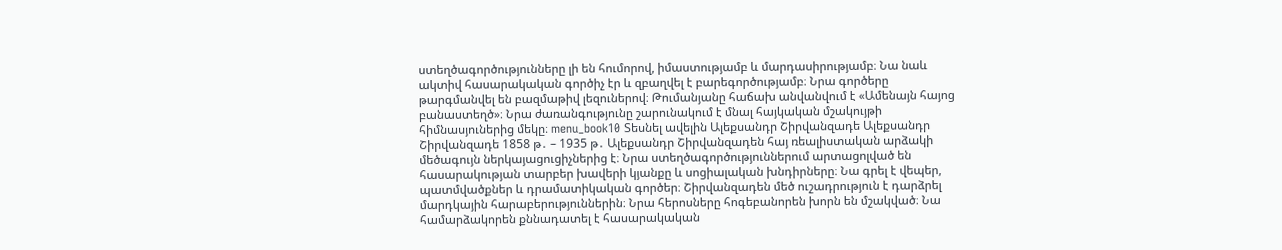ստեղծագործությունները լի են հումորով, իմաստությամբ և մարդասիրությամբ։ Նա նաև ակտիվ հասարակական գործիչ էր և զբաղվել է բարեգործությամբ։ Նրա գործերը թարգմանվել են բազմաթիվ լեզուներով։ Թումանյանը հաճախ անվանվում է «Ամենայն հայոց բանաստեղծ»։ Նրա ժառանգությունը շարունակում է մնալ հայկական մշակույթի հիմնասյուներից մեկը։ menu_book10 Տեսնել ավելին Ալեքսանդր Շիրվանզադե Ալեքսանդր Շիրվանզադե 1858 թ․ – 1935 թ․ Ալեքսանդր Շիրվանզադեն հայ ռեալիստական արձակի մեծագույն ներկայացուցիչներից է։ Նրա ստեղծագործություններում արտացոլված են հասարակության տարբեր խավերի կյանքը և սոցիալական խնդիրները։ Նա գրել է վեպեր, պատմվածքներ և դրամատիկական գործեր։ Շիրվանզադեն մեծ ուշադրություն է դարձրել մարդկային հարաբերություններին։ Նրա հերոսները հոգեբանորեն խորն են մշակված։ Նա համարձակորեն քննադատել է հասարակական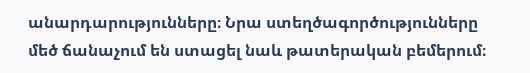անարդարությունները։ Նրա ստեղծագործությունները մեծ ճանաչում են ստացել նաև թատերական բեմերում։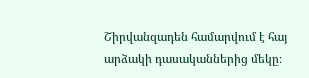Շիրվանզադեն համարվում է հայ արձակի դասականներից մեկը։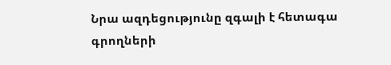Նրա ազդեցությունը զգալի է հետագա գրողների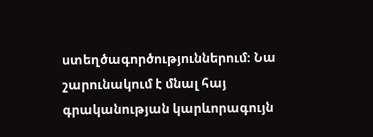ստեղծագործություններում։ Նա շարունակում է մնալ հայ գրականության կարևորագույն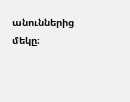անուններից մեկը։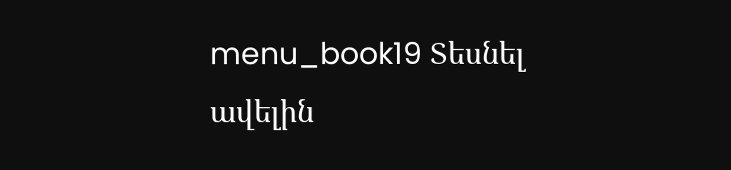menu_book19 Տեսնել ավելին